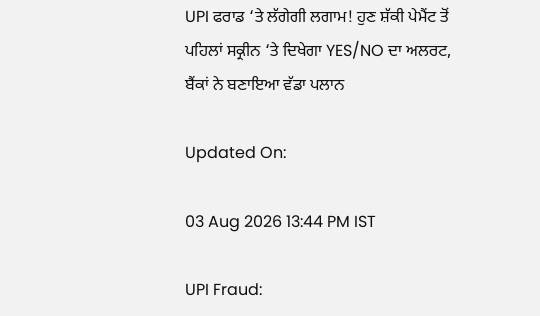UPI ਫਰਾਡ ‘ਤੇ ਲੱਗੇਗੀ ਲਗਾਮ! ਹੁਣ ਸ਼ੱਕੀ ਪੇਮੈਂਟ ਤੋਂ ਪਹਿਲਾਂ ਸਕ੍ਰੀਨ ‘ਤੇ ਦਿਖੇਗਾ YES/NO ਦਾ ਅਲਰਟ, ਬੈਂਕਾਂ ਨੇ ਬਣਾਇਆ ਵੱਡਾ ਪਲਾਨ

Updated On:

03 Aug 2026 13:44 PM IST

UPI Fraud: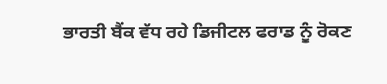ਭਾਰਤੀ ਬੈਂਕ ਵੱਧ ਰਹੇ ਡਿਜੀਟਲ ਫਰਾਡ ਨੂੰ ਰੋਕਣ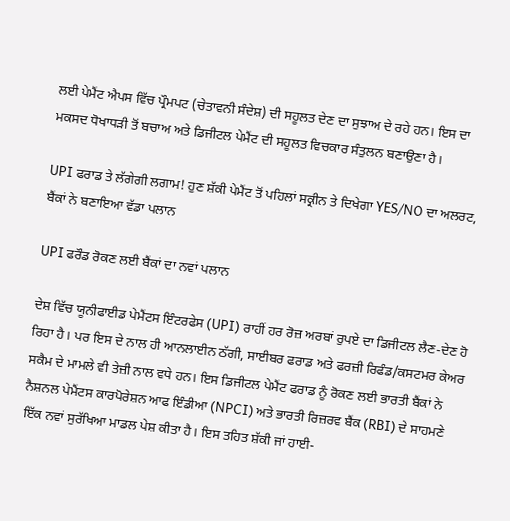ਲਈ ਪੇਮੈਂਟ ਐਪਸ ਵਿੱਚ ਪ੍ਰੌਮਪਟ (ਚੇਤਾਵਨੀ ਸੰਦੇਸ਼) ਦੀ ਸਹੂਲਤ ਦੇਣ ਦਾ ਸੁਝਾਅ ਦੇ ਰਹੇ ਹਨ। ਇਸ ਦਾ ਮਕਸਦ ਧੋਖਾਧੜੀ ਤੋਂ ਬਚਾਅ ਅਤੇ ਡਿਜੀਟਲ ਪੇਮੈਂਟ ਦੀ ਸਹੂਲਤ ਵਿਚਕਾਰ ਸੰਤੁਲਨ ਬਣਾਉਣਾ ਹੈ।

UPI ਫਰਾਡ ਤੇ ਲੱਗੇਗੀ ਲਗਾਮ! ਹੁਣ ਸ਼ੱਕੀ ਪੇਮੈਂਟ ਤੋਂ ਪਹਿਲਾਂ ਸਕ੍ਰੀਨ ਤੇ ਦਿਖੇਗਾ YES/NO ਦਾ ਅਲਰਟ, ਬੈਂਕਾਂ ਨੇ ਬਣਾਇਆ ਵੱਡਾ ਪਲਾਨ

UPI ਫਰੌਡ ਰੋਕਣ ਲਈ ਬੈਂਕਾਂ ਦਾ ਨਵਾਂ ਪਲਾਨ

ਦੇਸ਼ ਵਿੱਚ ਯੂਨੀਫਾਈਡ ਪੇਮੈਂਟਸ ਇੰਟਰਫੇਸ (UPI) ਰਾਹੀਂ ਹਰ ਰੋਜ਼ ਅਰਬਾਂ ਰੁਪਏ ਦਾ ਡਿਜੀਟਲ ਲੈਣ-ਦੇਣ ਹੋ ਰਿਹਾ ਹੈ। ਪਰ ਇਸ ਦੇ ਨਾਲ ਹੀ ਆਨਲਾਈਨ ਠੱਗੀ, ਸਾਈਬਰ ਫਰਾਡ ਅਤੇ ਫਰਜ਼ੀ ਰਿਫੰਡ/ਕਸਟਮਰ ਕੇਅਰ ਸਕੈਮ ਦੇ ਮਾਮਲੇ ਵੀ ਤੇਜ਼ੀ ਨਾਲ ਵਧੇ ਹਨ। ਇਸ ਡਿਜੀਟਲ ਪੇਮੈਂਟ ਫਰਾਡ ਨੂੰ ਰੋਕਣ ਲਈ ਭਾਰਤੀ ਬੈਂਕਾਂ ਨੇ ਨੈਸ਼ਨਲ ਪੇਮੈਂਟਸ ਕਾਰਪੋਰੇਸ਼ਨ ਆਫ ਇੰਡੀਆ (NPCI) ਅਤੇ ਭਾਰਤੀ ਰਿਜ਼ਰਵ ਬੈਂਕ (RBI) ਦੇ ਸਾਹਮਣੇ ਇੱਕ ਨਵਾਂ ਸੁਰੱਖਿਆ ਮਾਡਲ ਪੇਸ਼ ਕੀਤਾ ਹੈ। ਇਸ ਤਹਿਤ ਸ਼ੱਕੀ ਜਾਂ ਹਾਈ-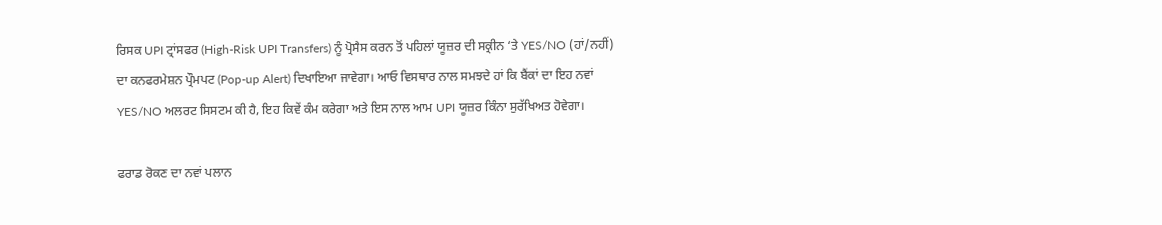ਰਿਸਕ UPI ਟ੍ਰਾਂਸਫਰ (High-Risk UPI Transfers) ਨੂੰ ਪ੍ਰੋਸੈਸ ਕਰਨ ਤੋਂ ਪਹਿਲਾਂ ਯੂਜ਼ਰ ਦੀ ਸਕ੍ਰੀਨ ‘ਤੇ YES/NO (ਹਾਂ/ਨਹੀਂ) ਦਾ ਕਨਫਰਮੇਸ਼ਨ ਪ੍ਰੌਮਪਟ (Pop-up Alert) ਦਿਖਾਇਆ ਜਾਵੇਗਾ। ਆਓ ਵਿਸਥਾਰ ਨਾਲ ਸਮਝਦੇ ਹਾਂ ਕਿ ਬੈਂਕਾਂ ਦਾ ਇਹ ਨਵਾਂ YES/NO ਅਲਰਟ ਸਿਸਟਮ ਕੀ ਹੈ, ਇਹ ਕਿਵੇਂ ਕੰਮ ਕਰੇਗਾ ਅਤੇ ਇਸ ਨਾਲ ਆਮ UPI ਯੂਜ਼ਰ ਕਿੰਨਾ ਸੁਰੱਖਿਅਤ ਹੋਵੇਗਾ।

ਫਰਾਡ ਰੋਕਣ ਦਾ ਨਵਾਂ ਪਲਾਨ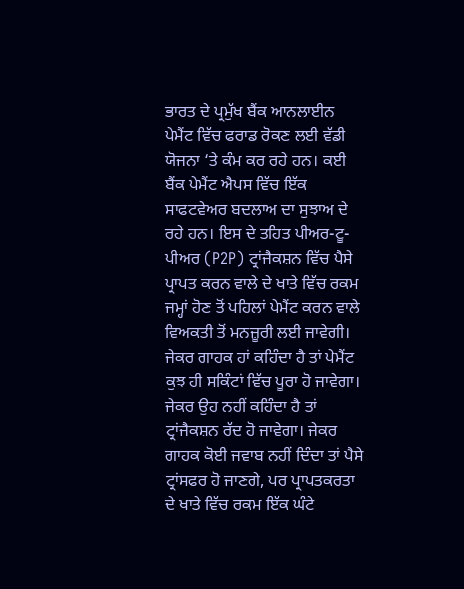ਭਾਰਤ ਦੇ ਪ੍ਰਮੁੱਖ ਬੈਂਕ ਆਨਲਾਈਨ ਪੇਮੈਂਟ ਵਿੱਚ ਫਰਾਡ ਰੋਕਣ ਲਈ ਵੱਡੀ ਯੋਜਨਾ ‘ਤੇ ਕੰਮ ਕਰ ਰਹੇ ਹਨ। ਕਈ ਬੈਂਕ ਪੇਮੈਂਟ ਐਪਸ ਵਿੱਚ ਇੱਕ ਸਾਫਟਵੇਅਰ ਬਦਲਾਅ ਦਾ ਸੁਝਾਅ ਦੇ ਰਹੇ ਹਨ। ਇਸ ਦੇ ਤਹਿਤ ਪੀਅਰ-ਟੂ-ਪੀਅਰ (P2P) ਟ੍ਰਾਂਜੈਕਸ਼ਨ ਵਿੱਚ ਪੈਸੇ ਪ੍ਰਾਪਤ ਕਰਨ ਵਾਲੇ ਦੇ ਖਾਤੇ ਵਿੱਚ ਰਕਮ ਜਮ੍ਹਾਂ ਹੋਣ ਤੋਂ ਪਹਿਲਾਂ ਪੇਮੈਂਟ ਕਰਨ ਵਾਲੇ ਵਿਅਕਤੀ ਤੋਂ ਮਨਜ਼ੂਰੀ ਲਈ ਜਾਵੇਗੀ। ਜੇਕਰ ਗਾਹਕ ਹਾਂ ਕਹਿੰਦਾ ਹੈ ਤਾਂ ਪੇਮੈਂਟ ਕੁਝ ਹੀ ਸਕਿੰਟਾਂ ਵਿੱਚ ਪੂਰਾ ਹੋ ਜਾਵੇਗਾ। ਜੇਕਰ ਉਹ ਨਹੀਂ ਕਹਿੰਦਾ ਹੈ ਤਾਂ ਟ੍ਰਾਂਜੈਕਸ਼ਨ ਰੱਦ ਹੋ ਜਾਵੇਗਾ। ਜੇਕਰ ਗਾਹਕ ਕੋਈ ਜਵਾਬ ਨਹੀਂ ਦਿੰਦਾ ਤਾਂ ਪੈਸੇ ਟ੍ਰਾਂਸਫਰ ਹੋ ਜਾਣਗੇ, ਪਰ ਪ੍ਰਾਪਤਕਰਤਾ ਦੇ ਖਾਤੇ ਵਿੱਚ ਰਕਮ ਇੱਕ ਘੰਟੇ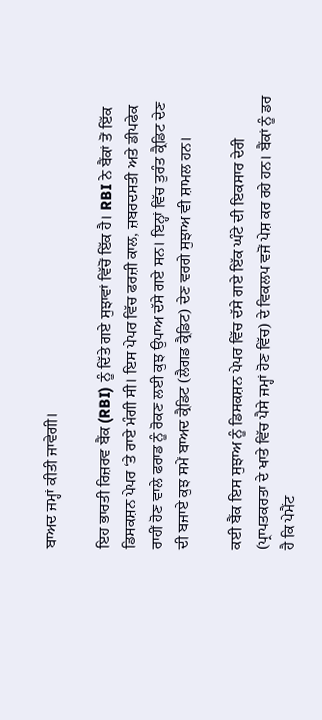ਬਾਅਦ ਜਮ੍ਹਾਂ ਕੀਤੀ ਜਾਵੇਗੀ।

ਇਹ ਭਾਰਤੀ ਰਿਜ਼ਰਵ ਬੈਂਕ (RBI) ਨੂੰ ਦਿੱਤੇ ਗਏ ਸੁਝਾਵਾਂ ਵਿੱਚੋਂ ਇੱਕ ਹੈ। RBI ਨੇ ਬੈਂਕਾਂ ਤੋਂ ਇੱਕ ਡਿਸਕਸ਼ਨ ਪੇਪਰ ‘ਤੇ ਰਾਏ ਮੰਗੀ ਸੀ। ਇਸ ਪੇਪਰ ਵਿੱਚ ਫਰਜ਼ੀ ਕਾਲ, ਜ਼ਬਰਦਸਤੀ ਅਤੇ ਡੀਪਫੇਕ ਰਾਹੀਂ ਹੋਣ ਵਾਲੇ ਫਰਾਡ ਨੂੰ ਰੋਕਣ ਲਈ ਕੁਝ ਉਪਾਅ ਦੱਸੇ ਗਏ ਸਨ। ਇਨ੍ਹਾਂ ਵਿੱਚ ਤੁਰੰਤ ਕ੍ਰੈਡਿਟ ਦੇਣ ਦੀ ਬਜਾਏ ਕੁਝ ਸਮੇਂ ਬਾਅਦ ਕ੍ਰੈਡਿਟ (ਲੈਗਡ ਕ੍ਰੈਡਿਟ) ਦੇਣ ਵਰਗੇ ਸੁਝਾਅ ਵੀ ਸ਼ਾਮਲ ਹਨ।

ਕਈ ਬੈਂਕ ਇਸ ਸੁਝਾਅ ਨੂੰ ਡਿਸਕਸ਼ਨ ਪੇਪਰ ਵਿੱਚ ਦੱਸੇ ਗਏ ਇੱਕ ਘੰਟੇ ਦੀ ਇਕਸਾਰ ਦੇਰੀ (ਪ੍ਰਾਪਤਕਰਤਾ ਦੇ ਖਾਤੇ ਵਿੱਚ ਪੈਸੇ ਜਮ੍ਹਾਂ ਹੋਣ ਵਿੱਚ) ਦੇ ਵਿਕਲਪ ਵਜੋਂ ਪੇਸ਼ ਕਰ ਰਹੇ ਹਨ। ਬੈਂਕਾਂ ਨੂੰ ਡਰ ਹੈ ਕਿ ਪੇਮੈਂਟ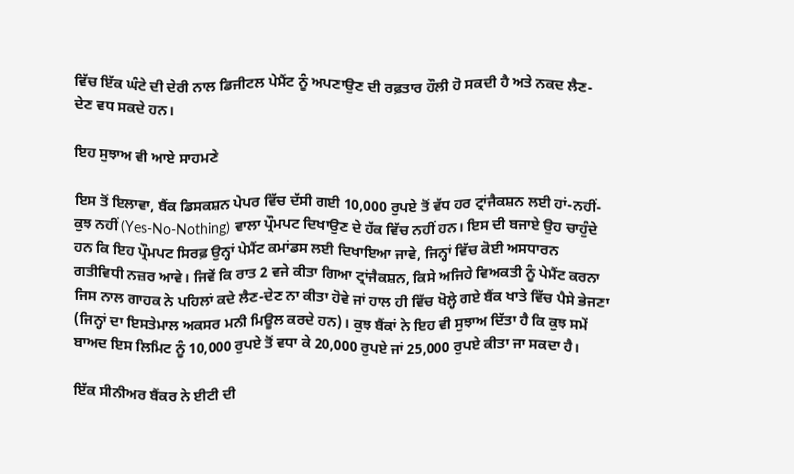ਵਿੱਚ ਇੱਕ ਘੰਟੇ ਦੀ ਦੇਰੀ ਨਾਲ ਡਿਜੀਟਲ ਪੇਮੈਂਟ ਨੂੰ ਅਪਣਾਉਣ ਦੀ ਰਫ਼ਤਾਰ ਹੌਲੀ ਹੋ ਸਕਦੀ ਹੈ ਅਤੇ ਨਕਦ ਲੈਣ-ਦੇਣ ਵਧ ਸਕਦੇ ਹਨ।

ਇਹ ਸੁਝਾਅ ਵੀ ਆਏ ਸਾਹਮਣੇ

ਇਸ ਤੋਂ ਇਲਾਵਾ, ਬੈਂਕ ਡਿਸਕਸ਼ਨ ਪੇਪਰ ਵਿੱਚ ਦੱਸੀ ਗਈ 10,000 ਰੁਪਏ ਤੋਂ ਵੱਧ ਹਰ ਟ੍ਰਾਂਜੈਕਸ਼ਨ ਲਈ ਹਾਂ-ਨਹੀਂ-ਕੁਝ ਨਹੀਂ (Yes-No-Nothing) ਵਾਲਾ ਪ੍ਰੌਮਪਟ ਦਿਖਾਉਣ ਦੇ ਹੱਕ ਵਿੱਚ ਨਹੀਂ ਹਨ। ਇਸ ਦੀ ਬਜਾਏ ਉਹ ਚਾਹੁੰਦੇ ਹਨ ਕਿ ਇਹ ਪ੍ਰੌਮਪਟ ਸਿਰਫ਼ ਉਨ੍ਹਾਂ ਪੇਮੈਂਟ ਕਮਾਂਡਸ ਲਈ ਦਿਖਾਇਆ ਜਾਵੇ, ਜਿਨ੍ਹਾਂ ਵਿੱਚ ਕੋਈ ਅਸਧਾਰਨ ਗਤੀਵਿਧੀ ਨਜ਼ਰ ਆਵੇ। ਜਿਵੇਂ ਕਿ ਰਾਤ 2 ਵਜੇ ਕੀਤਾ ਗਿਆ ਟ੍ਰਾਂਜੈਕਸ਼ਨ, ਕਿਸੇ ਅਜਿਹੇ ਵਿਅਕਤੀ ਨੂੰ ਪੇਮੈਂਟ ਕਰਨਾ ਜਿਸ ਨਾਲ ਗਾਹਕ ਨੇ ਪਹਿਲਾਂ ਕਦੇ ਲੈਣ-ਦੇਣ ਨਾ ਕੀਤਾ ਹੋਵੇ ਜਾਂ ਹਾਲ ਹੀ ਵਿੱਚ ਖੋਲ੍ਹੇ ਗਏ ਬੈਂਕ ਖਾਤੇ ਵਿੱਚ ਪੈਸੇ ਭੇਜਣਾ (ਜਿਨ੍ਹਾਂ ਦਾ ਇਸਤੇਮਾਲ ਅਕਸਰ ਮਨੀ ਮਿਊਲ ਕਰਦੇ ਹਨ)। ਕੁਝ ਬੈਂਕਾਂ ਨੇ ਇਹ ਵੀ ਸੁਝਾਅ ਦਿੱਤਾ ਹੈ ਕਿ ਕੁਝ ਸਮੇਂ ਬਾਅਦ ਇਸ ਲਿਮਿਟ ਨੂੰ 10,000 ਰੁਪਏ ਤੋਂ ਵਧਾ ਕੇ 20,000 ਰੁਪਏ ਜਾਂ 25,000 ਰੁਪਏ ਕੀਤਾ ਜਾ ਸਕਦਾ ਹੈ।

ਇੱਕ ਸੀਨੀਅਰ ਬੈਂਕਰ ਨੇ ਈਟੀ ਦੀ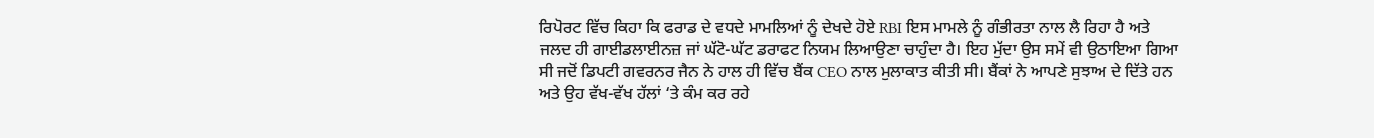ਰਿਪੋਰਟ ਵਿੱਚ ਕਿਹਾ ਕਿ ਫਰਾਡ ਦੇ ਵਧਦੇ ਮਾਮਲਿਆਂ ਨੂੰ ਦੇਖਦੇ ਹੋਏ RBI ਇਸ ਮਾਮਲੇ ਨੂੰ ਗੰਭੀਰਤਾ ਨਾਲ ਲੈ ਰਿਹਾ ਹੈ ਅਤੇ ਜਲਦ ਹੀ ਗਾਈਡਲਾਈਨਜ਼ ਜਾਂ ਘੱਟੋ-ਘੱਟ ਡਰਾਫਟ ਨਿਯਮ ਲਿਆਉਣਾ ਚਾਹੁੰਦਾ ਹੈ। ਇਹ ਮੁੱਦਾ ਉਸ ਸਮੇਂ ਵੀ ਉਠਾਇਆ ਗਿਆ ਸੀ ਜਦੋਂ ਡਿਪਟੀ ਗਵਰਨਰ ਜੈਨ ਨੇ ਹਾਲ ਹੀ ਵਿੱਚ ਬੈਂਕ CEO ਨਾਲ ਮੁਲਾਕਾਤ ਕੀਤੀ ਸੀ। ਬੈਂਕਾਂ ਨੇ ਆਪਣੇ ਸੁਝਾਅ ਦੇ ਦਿੱਤੇ ਹਨ ਅਤੇ ਉਹ ਵੱਖ-ਵੱਖ ਹੱਲਾਂ ‘ਤੇ ਕੰਮ ਕਰ ਰਹੇ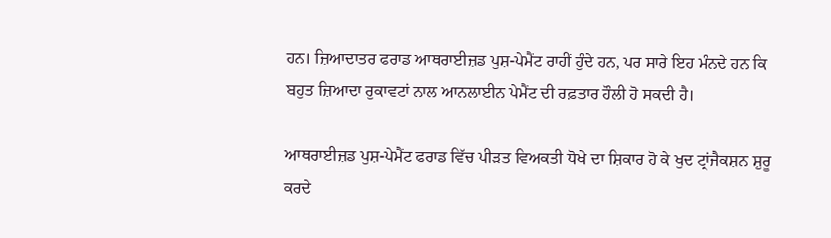ਹਨ। ਜ਼ਿਆਦਾਤਰ ਫਰਾਡ ਆਥਰਾਈਜ਼ਡ ਪੁਸ਼-ਪੇਮੈਂਟ ਰਾਹੀਂ ਹੁੰਦੇ ਹਨ, ਪਰ ਸਾਰੇ ਇਹ ਮੰਨਦੇ ਹਨ ਕਿ ਬਹੁਤ ਜ਼ਿਆਦਾ ਰੁਕਾਵਟਾਂ ਨਾਲ ਆਨਲਾਈਨ ਪੇਮੈਂਟ ਦੀ ਰਫ਼ਤਾਰ ਹੌਲੀ ਹੋ ਸਕਦੀ ਹੈ।

ਆਥਰਾਈਜ਼ਡ ਪੁਸ਼-ਪੇਮੈਂਟ ਫਰਾਡ ਵਿੱਚ ਪੀੜਤ ਵਿਅਕਤੀ ਧੋਖੇ ਦਾ ਸ਼ਿਕਾਰ ਹੋ ਕੇ ਖੁਦ ਟ੍ਰਾਂਜੈਕਸ਼ਨ ਸ਼ੁਰੂ ਕਰਦੇ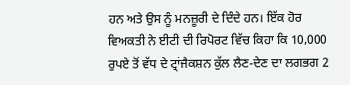ਹਨ ਅਤੇ ਉਸ ਨੂੰ ਮਨਜ਼ੂਰੀ ਦੇ ਦਿੰਦੇ ਹਨ। ਇੱਕ ਹੋਰ ਵਿਅਕਤੀ ਨੇ ਈਟੀ ਦੀ ਰਿਪੋਰਟ ਵਿੱਚ ਕਿਹਾ ਕਿ 10,000 ਰੁਪਏ ਤੋਂ ਵੱਧ ਦੇ ਟ੍ਰਾਂਜੈਕਸ਼ਨ ਕੁੱਲ ਲੈਣ-ਦੇਣ ਦਾ ਲਗਭਗ 2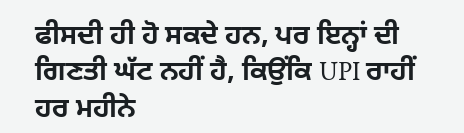ਫੀਸਦੀ ਹੀ ਹੋ ਸਕਦੇ ਹਨ, ਪਰ ਇਨ੍ਹਾਂ ਦੀ ਗਿਣਤੀ ਘੱਟ ਨਹੀਂ ਹੈ, ਕਿਉਂਕਿ UPI ਰਾਹੀਂ ਹਰ ਮਹੀਨੇ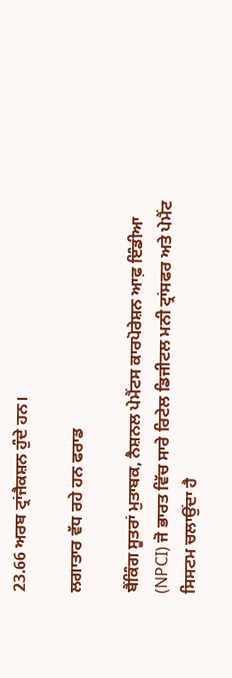23.66 ਅਰਬ ਟ੍ਰਾਂਜੈਕਸ਼ਨ ਹੁੰਦੇ ਹਨ।

ਲਗਾਤਾਰ ਵੱਧ ਰਹੇ ਹਨ ਫਰਾਡ

ਬੈਂਕਿੰਗ ਸੂਤਰਾਂ ਮੁਤਾਬਕ, ਨੈਸ਼ਨਲ ਪੇਮੈਂਟਸ ਕਾਰਪੋਰੇਸ਼ਨ ਆਫ਼ ਇੰਡੀਆ (NPCI) ਜੋ ਭਾਰਤ ਵਿੱਚ ਸਾਰੇ ਰਿਟੇਲ ਡਿਜੀਟਲ ਮਨੀ ਟ੍ਰਾਂਸਫਰ ਅਤੇ ਪੇਮੈਂਟ ਸਿਸਟਮ ਚਲਾਉਂਦਾ ਹੈ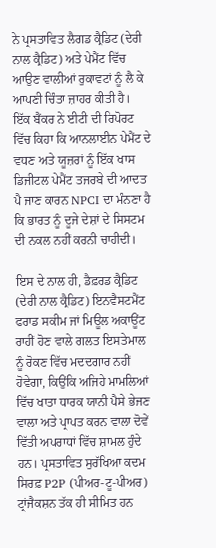ਨੇ ਪ੍ਰਸਤਾਵਿਤ ਲੈਗਡ ਕ੍ਰੈਡਿਟ (ਦੇਰੀ ਨਾਲ ਕ੍ਰੈਡਿਟ) ਅਤੇ ਪੇਮੈਂਟ ਵਿੱਚ ਆਉਣ ਵਾਲੀਆਂ ਰੁਕਾਵਟਾਂ ਨੂੰ ਲੈ ਕੇ ਆਪਣੀ ਚਿੰਤਾ ਜ਼ਾਹਰ ਕੀਤੀ ਹੈ। ਇੱਕ ਬੈਂਕਰ ਨੇ ਈਟੀ ਦੀ ਰਿਪੋਰਟ ਵਿੱਚ ਕਿਹਾ ਕਿ ਆਨਲਾਈਨ ਪੇਮੈਂਟ ਦੇ ਵਧਣ ਅਤੇ ਯੂਜ਼ਰਾਂ ਨੂੰ ਇੱਕ ਖਾਸ ਡਿਜੀਟਲ ਪੇਮੈਂਟ ਤਜਰਬੇ ਦੀ ਆਦਤ ਪੈ ਜਾਣ ਕਾਰਨ NPCI ਦਾ ਮੰਨਣਾ ਹੈ ਕਿ ਭਾਰਤ ਨੂੰ ਦੂਜੇ ਦੇਸ਼ਾਂ ਦੇ ਸਿਸਟਮ ਦੀ ਨਕਲ ਨਹੀਂ ਕਰਨੀ ਚਾਹੀਦੀ।

ਇਸ ਦੇ ਨਾਲ ਹੀ, ਡੈਫ਼ਰਡ ਕ੍ਰੈਡਿਟ (ਦੇਰੀ ਨਾਲ ਕ੍ਰੈਡਿਟ) ਇਨਵੈਸਟਮੈਂਟ ਫਰਾਡ ਸਕੀਮ ਜਾਂ ਮਿਊਲ ਅਕਾਊਂਟ ਰਾਹੀਂ ਹੋਣ ਵਾਲੇ ਗਲਤ ਇਸਤੇਮਾਲ ਨੂੰ ਰੋਕਣ ਵਿੱਚ ਮਦਦਗਾਰ ਨਹੀਂ ਹੋਵੇਗਾ, ਕਿਉਂਕਿ ਅਜਿਹੇ ਮਾਮਲਿਆਂ ਵਿੱਚ ਖਾਤਾ ਧਾਰਕ ਯਾਨੀ ਪੈਸੇ ਭੇਜਣ ਵਾਲਾ ਅਤੇ ਪ੍ਰਾਪਤ ਕਰਨ ਵਾਲਾ ਦੋਵੇਂ ਵਿੱਤੀ ਅਪਰਾਧਾਂ ਵਿੱਚ ਸ਼ਾਮਲ ਹੁੰਦੇ ਹਨ। ਪ੍ਰਸਤਾਵਿਤ ਸੁਰੱਖਿਆ ਕਦਮ ਸਿਰਫ਼ P2P (ਪੀਅਰ-ਟੂ-ਪੀਅਰ) ਟ੍ਰਾਂਜੈਕਸ਼ਨ ਤੱਕ ਹੀ ਸੀਮਿਤ ਹਨ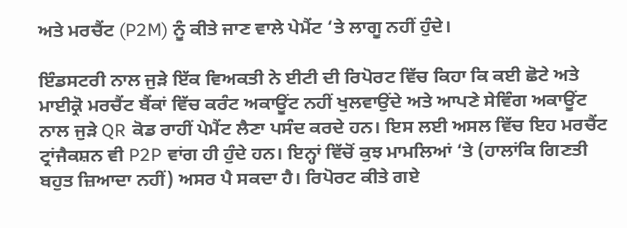ਅਤੇ ਮਰਚੈਂਟ (P2M) ਨੂੰ ਕੀਤੇ ਜਾਣ ਵਾਲੇ ਪੇਮੈਂਟ ‘ਤੇ ਲਾਗੂ ਨਹੀਂ ਹੁੰਦੇ।

ਇੰਡਸਟਰੀ ਨਾਲ ਜੁੜੇ ਇੱਕ ਵਿਅਕਤੀ ਨੇ ਈਟੀ ਦੀ ਰਿਪੋਰਟ ਵਿੱਚ ਕਿਹਾ ਕਿ ਕਈ ਛੋਟੇ ਅਤੇ ਮਾਈਕ੍ਰੋ ਮਰਚੈਂਟ ਬੈਂਕਾਂ ਵਿੱਚ ਕਰੰਟ ਅਕਾਊਂਟ ਨਹੀਂ ਖੁਲਵਾਉਂਦੇ ਅਤੇ ਆਪਣੇ ਸੇਵਿੰਗ ਅਕਾਊਂਟ ਨਾਲ ਜੁੜੇ QR ਕੋਡ ਰਾਹੀਂ ਪੇਮੈਂਟ ਲੈਣਾ ਪਸੰਦ ਕਰਦੇ ਹਨ। ਇਸ ਲਈ ਅਸਲ ਵਿੱਚ ਇਹ ਮਰਚੈਂਟ ਟ੍ਰਾਂਜੈਕਸ਼ਨ ਵੀ P2P ਵਾਂਗ ਹੀ ਹੁੰਦੇ ਹਨ। ਇਨ੍ਹਾਂ ਵਿੱਚੋਂ ਕੁਝ ਮਾਮਲਿਆਂ ‘ਤੇ (ਹਾਲਾਂਕਿ ਗਿਣਤੀ ਬਹੁਤ ਜ਼ਿਆਦਾ ਨਹੀਂ) ਅਸਰ ਪੈ ਸਕਦਾ ਹੈ। ਰਿਪੋਰਟ ਕੀਤੇ ਗਏ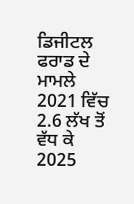ਡਿਜੀਟਲ ਫਰਾਡ ਦੇ ਮਾਮਲੇ 2021 ਵਿੱਚ 2.6 ਲੱਖ ਤੋਂ ਵੱਧ ਕੇ 2025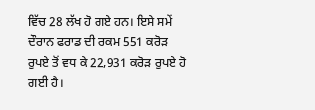ਵਿੱਚ 28 ਲੱਖ ਹੋ ਗਏ ਹਨ। ਇਸੇ ਸਮੇਂ ਦੌਰਾਨ ਫਰਾਡ ਦੀ ਰਕਮ 551 ਕਰੋੜ ਰੁਪਏ ਤੋਂ ਵਧ ਕੇ 22,931 ਕਰੋੜ ਰੁਪਏ ਹੋ ਗਈ ਹੈ।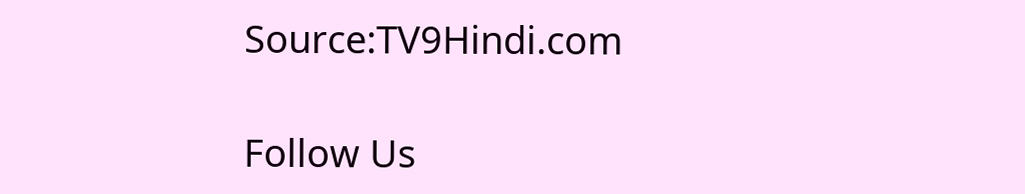Source:TV9Hindi.com

Follow Us